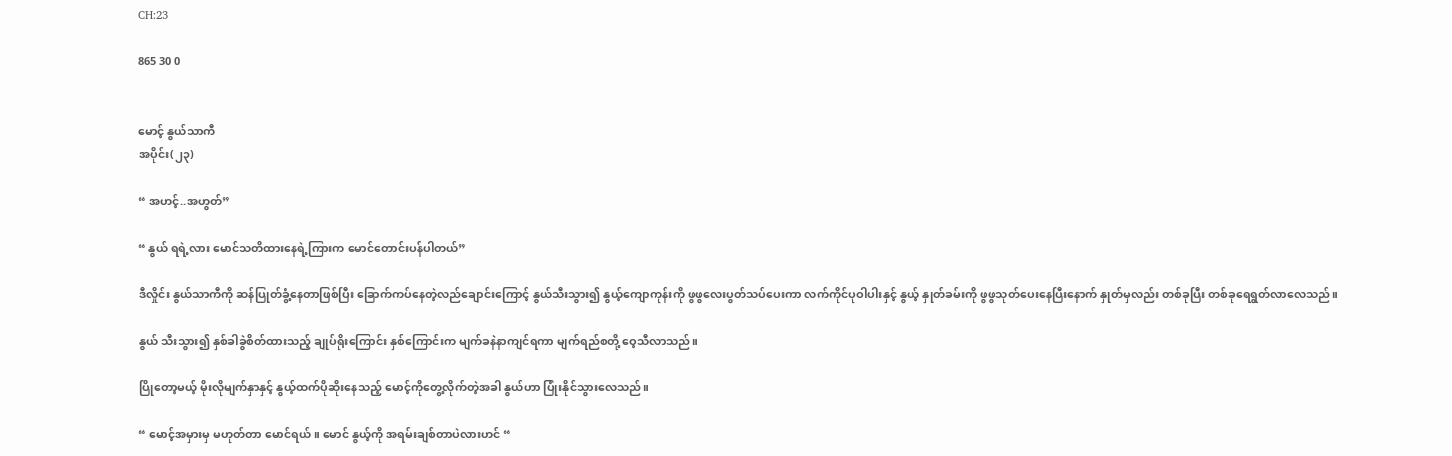CH:23

865 30 0


မောင့် နွယ်သာကီ
အပိုင်း(၂၃)

“ အဟင့်..အဟွတ်”

“ နွယ် ရရဲ့လား မောင်သတိထားနေရဲ့ကြားက မောင်တောင်းပန်ပါတယ်”

ဒီလှိုင်း နွယ်သာကီကို ဆန်ပြုတ်ခွံ့နေတာဖြစ်ပြီး ခြောက်ကပ်နေတဲ့လည်ချောင်းကြောင့် နွယ်သီးသွား၍ နွယ့်ကျောကုန်းကို ဖွဖွလေးပွတ်သပ်ပေးကာ လက်ကိုင်ပုဝါပါးနှင့် နွယ့် နှုတ်ခမ်းကို ဖွဖွသုတ်ပေးနေပြီးနောက် နှုတ်မှလည်း တစ်ခုပြီး တစ်ခုရေရွတ်လာလေသည်။

နွယ် သီးသွား၍ နှစ်ခါခွဲစိတ်ထားသည့် ချုပ်ရိုးကြောင်း နှစ်ကြောင်းက မျက်ခနဲနာကျင်ရကာ မျက်ရည်စတို့ ဝေ့သီလာသည်။

ပြိုတော့မယ့် မိုးလိုမျက်နှာနှင့် နွယ့်ထက်ပိုဆိုးနေသည့် မောင့်ကိုတွေ့လိုက်တဲ့အခါ နွယ်ဟာ ပြုံးနိုင်သွားလေသည်။

“ မောင့်အမှားမှ မဟုတ်တာ မောင်ရယ်။ မောင် နွယ့်ကို အရမ်းချစ်တာပဲလားဟင် “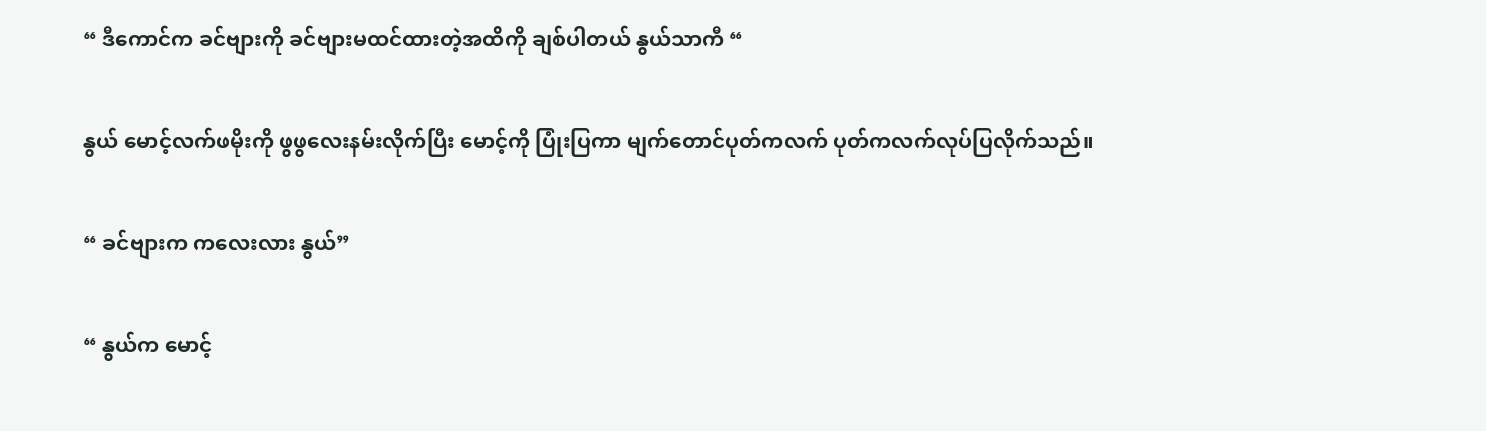“ ဒီကောင်က ခင်ဗျားကို ခင်ဗျားမထင်ထားတဲ့အထိကို ချစ်ပါတယ် နွယ်သာကီ “

နွယ် မောင့်လက်ဖမိုးကို ဖွဖွလေးနမ်းလိုက်ပြီး မောင့်ကို ပြုံးပြကာ မျက်တောင်ပုတ်ကလက် ပုတ်ကလက်လုပ်ပြလိုက်သည်။

“ ခင်ဗျားက ကလေးလား နွယ်”

“ နွယ်က မောင့်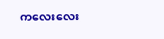ကလေးလေး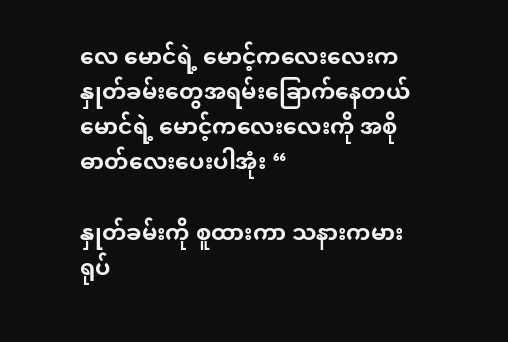လေ မောင်ရဲ့ မောင့်ကလေးလေးက နှုတ်ခမ်းတွေအရမ်းခြောက်နေတယ် မောင်ရဲ့ မောင့်ကလေးလေးကို အစိုဓာတ်လေးပေးပါအုံး “

နှုတ်ခမ်းကို စူထားကာ သနားကမားရုပ်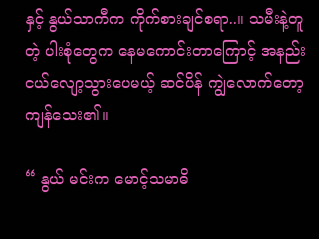နှင့် နွယ်သာကီက ကိုက်စားချင်စရာ..။ သမီးနဲ့တူတဲ့ ပါးစုံတွေက နေမကောင်း‌တာကြောင့် အနည်းငယ်လျော့သွားပေမယ့် ဆင်ပိန် ကျွဲလောက်တော့ကျန်သေး၏။

“ နွယ် မင်းက မောင့်သမာဓိ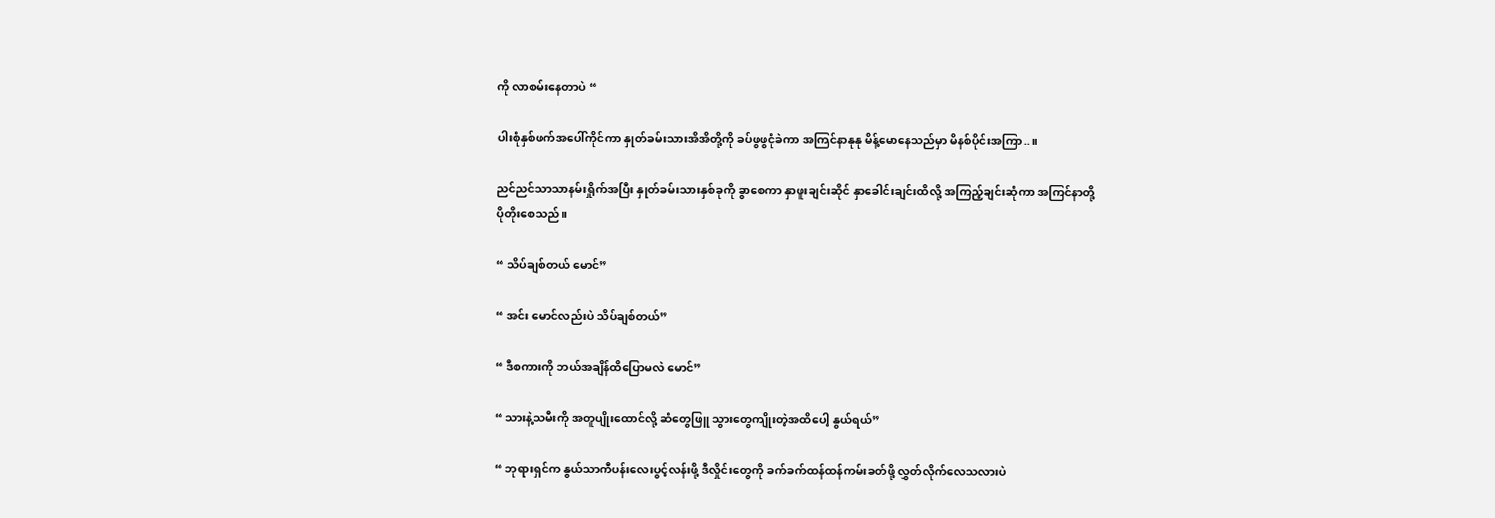ကို လာစမ်းနေတာပဲ “

ပါးစုံနှစ်ဖက်အပေါ်ကိုင်ကာ နှုတ်ခမ်းသားအိအိတို့ကို ခပ်ဖွဖွငုံခဲကာ အကြင်နာနုနု မိန့်မောနေသည်မှာ မိနစ်ပိုင်းအကြာ..။

ညင်ညင်သာသာနမ်းရှိုက်အပြီး နှုတ်ခမ်းသားနှစ်ခုကို ခွာစေကာ နှာဖူးချင်းဆိုင် နှာခေါင်းချင်းထိလို့ အကြည့်ချင်းဆုံကာ အကြင်နာ‌တို့ပိုတိုးစေသည်။

“ သိပ်ချစ်တယ် မောင်”

“ အင်း မောင်လည်းပဲ သိပ်ချစ်တယ်”

“ ဒီစကားကို ဘယ်အချိန်ထိပြောမလဲ မောင်”

“ သားနဲ့သမီးကို အတူပျိုးထောင်လို့ ဆံတွေဖြူ သွားတွေကျိုးတဲ့အထိပေါ့ နွယ်ရယ်”

“ ဘုရားရှင်က နွယ်သာကီပန်းလေးပွင့်လန်းဖို့ ဒီလှိုင်းတွေကို ခက်ခက်ထန်ထန်ကမ်းခတ်ဖို့ လွှတ်လိုက်လေသလားပဲ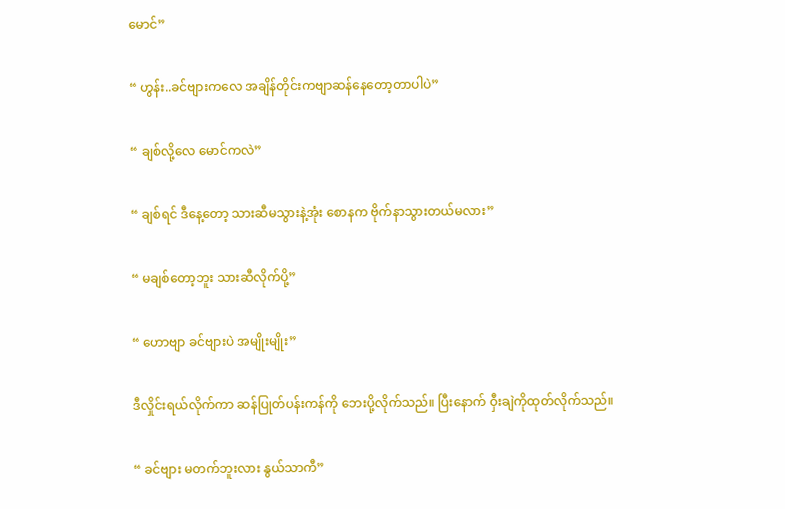မောင်”

“ ဟွန်း..ခင်ဗျားကလေ အချိန်တိုင်းကဗျာဆန်နေတော့တာပါပဲ”

“ ချစ်လို့လေ မောင်ကလဲ”

“ ချစ်ရင် ဒီနေ့တော့ သားဆီမသွားနဲ့အုံး စောနက ဗိုက်နာသွားတယ်မလား”

“ မချစ်တော့ဘူး သားဆီလိုက်ပို့”

“ ဟောဗျာ ခင်ဗျားပဲ အမျိုးမျိုး”

ဒီလှိုင်းရယ်လိုက်ကာ ဆန်ပြုတ်ပန်းကန်ကို ဘေးပို့လိုက်သည်။ ပြီးနောက် ဝှီးချဲကိုထုတ်လိုက်သည်။

“ ခင်ဗျား မတက်ဘူးလား နွယ်သာကီ”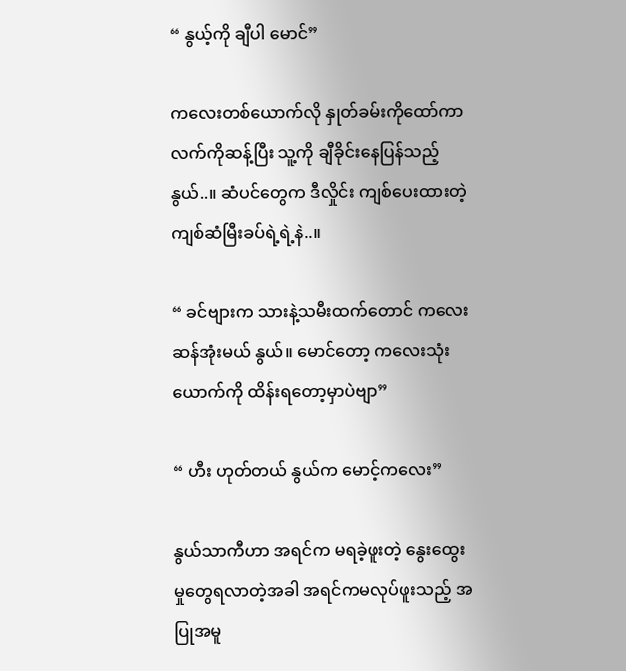“ နွယ့်ကို ချီပါ မောင်”

ကလေးတစ်ယောက်လို နှုတ်ခမ်းကိုထော်ကာ လက်ကိုဆန့်ပြီး သူ့ကို ချီခိုင်းနေပြန်သည့် နွယ်..။ ဆံပင်တွေက ဒီလှိုင်း ကျစ်ပေးထားတဲ့ ကျစ်ဆံမြီးခပ်ရဲ့ရဲ့နဲ..။

“ ခင်ဗျားက သားနဲ့သမီးထက်တောင် ကလေးဆန်အုံးမယ် နွယ်။ မောင်တော့ ကလေးသုံးယောက်ကို ထိန်းရတော့မှာပဲဗျာ”

“ ဟီး ဟုတ်တယ် နွယ်က မောင့်ကလေး”

နွယ်သာကီဟာ အရင်က မရခဲ့ဖူးတဲ့ နွေးထွေးမှုတွေရလာတဲ့အခါ အရင်ကမလုပ်ဖူးသည့် အပြုအမူ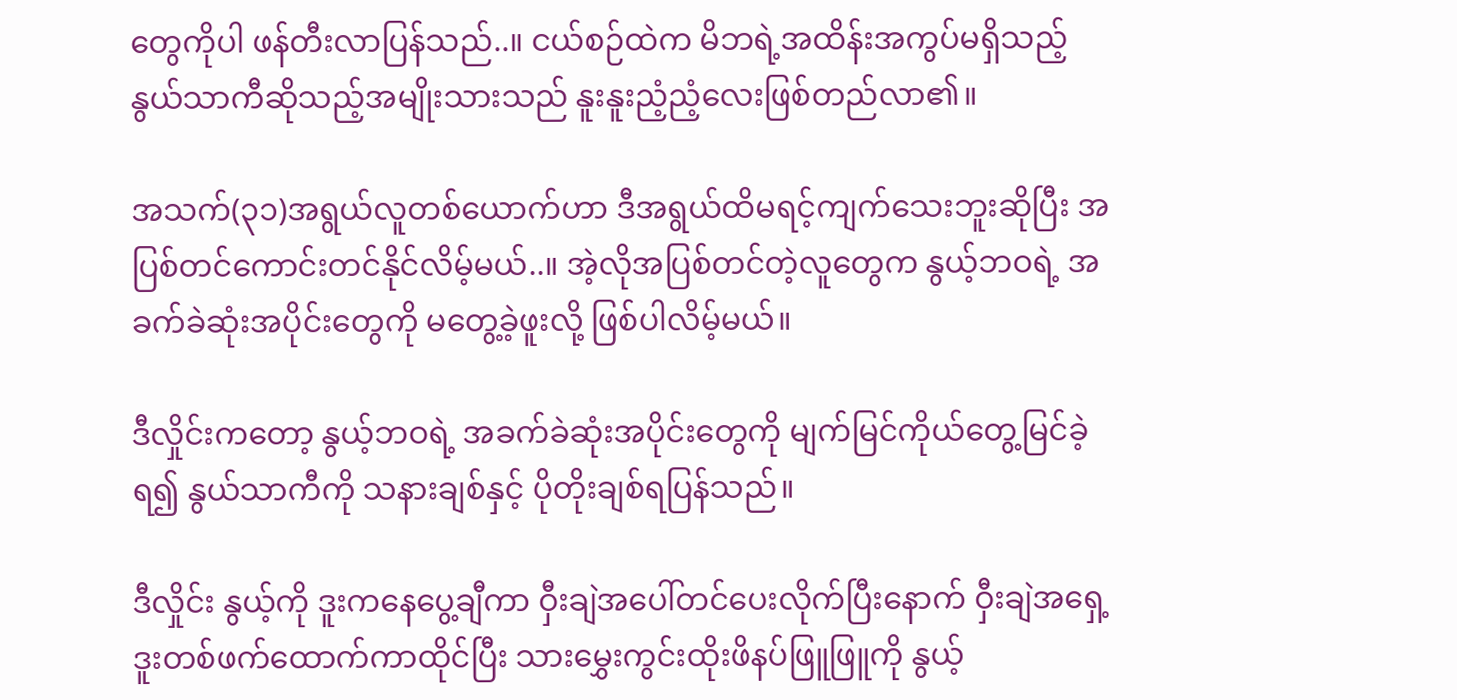တွေကိုပါ ဖန်တီးလာပြန်သည်..။ ငယ်စဉ်ထဲက မိဘရဲ့အထိန်းအကွပ်မရှိသည့် နွယ်သာကီဆိုသည့်အမျိုးသားသည် နူးနူးညံ့ညံ့လေးဖြစ်တည်လာ၏။

အသက်(၃၁)အရွယ်လူတစ်ယောက်ဟာ ဒီအရွယ်ထိမရင့်ကျက်သေးဘူးဆိုပြီး အပြစ်တင်ကောင်းတင်နိုင်လိမ့်မယ်..။ အဲ့လိုအပြစ်တင်တဲ့လူတွေက နွယ့်ဘဝရဲ့ အခက်ခဲဆုံးအပိုင်းတွေကို မတွေ့ခဲ့ဖူးလို့ ဖြစ်ပါလိမ့်မယ်။

ဒီလှိုင်းကတော့ နွယ့်ဘဝရဲ့ အခက်ခဲဆုံးအပိုင်းတွေကို မျက်မြင်ကိုယ်တွေ့မြင်ခဲ့ရ၍ နွယ်သာကီကို သနားချစ်နှင့် ပိုတိုးချစ်ရပြန်သည်။

ဒီလှိုင်း နွယ့်ကို ဒူးကနေပွေ့ချီကာ ဝှီးချဲအပေါ်တင်ပေးလိုက်ပြီးနောက် ဝှီးချဲအရှေ့ ဒူးတစ်ဖက်ထောက်ကာထိုင်ပြီး သားမွှေးကွင်းထိုးဖိနပ်ဖြူဖြူကို နွယ့်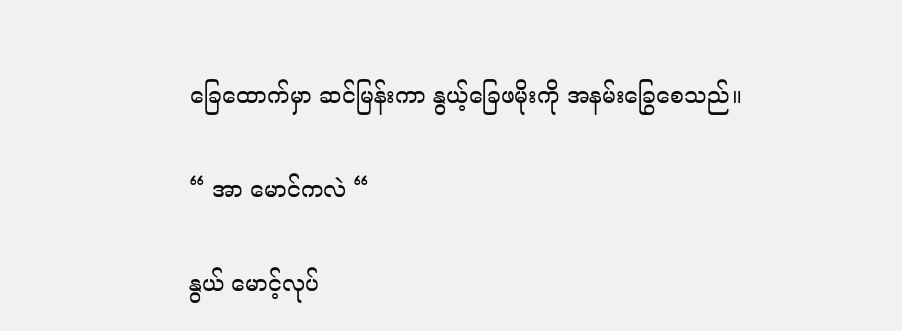ခြေထောက်မှာ ဆင်မြန်းကာ နွယ့်ခြေဖမိုးကို အနမ်းခြွေစေသည်။

“ အာ မောင်ကလဲ “

နွယ် မောင့်လုပ်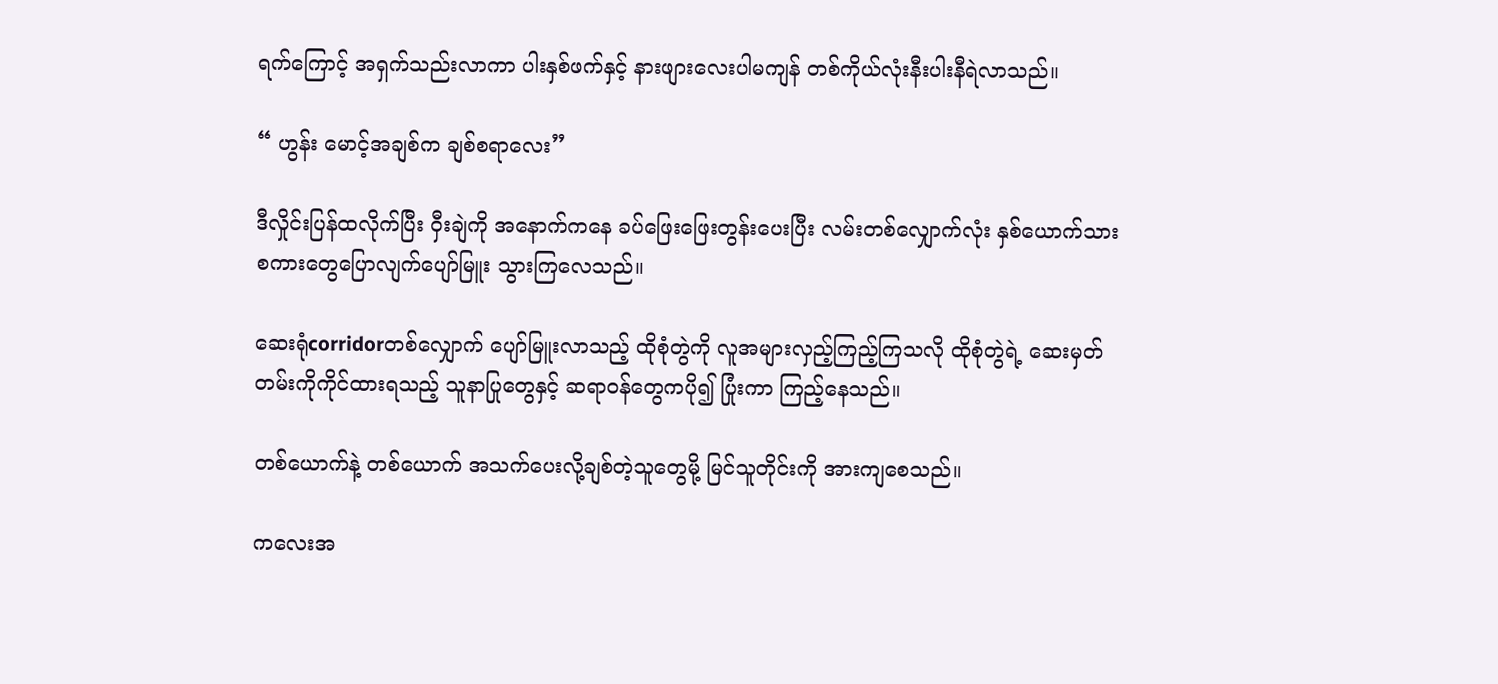ရက်ကြောင့် အရှက်သည်းလာကာ ပါးနှစ်ဖက်နှင့် နားဖျားလေးပါမကျန် တစ်ကိုယ်လုံးနီးပါးနီရဲလာသည်။

“ ဟွန်း မောင့်အချစ်က ချစ်စရာလေး”

ဒီလှိုင်းပြန်ထလိုက်ပြီး ဝှီးချဲကို အနောက်ကနေ ခပ်ဖြေးဖြေးတွန်းပေးပြီး လမ်းတစ်လျှောက်လုံး နှစ်ယောက်သား စကားတွေ‌ပြောလျက်ပျော်မြူး သွားကြလေသည်။

ဆေးရုံcorridorတစ်လျှောက် ပျော်မြူးလာသည့် ထိုစုံတွဲကို လူအများလှည့်ကြည့်ကြသလို ထိုစုံတွဲရဲ့ ‌ဆေးမှတ်တမ်းကိုကိုင်ထားရသည့် သူနာပြုတွေနှင့် ဆရာဝန်တွေကပို၍ ပြုံးကာ ကြည့်နေသည်။

တစ်ယောက်နဲ့ တစ်ယောက် အသက်ပေးလို့ချစ်တဲ့သူတွေမို့ မြင်သူတိုင်းကို အားကျစေသည်။

ကလေးအ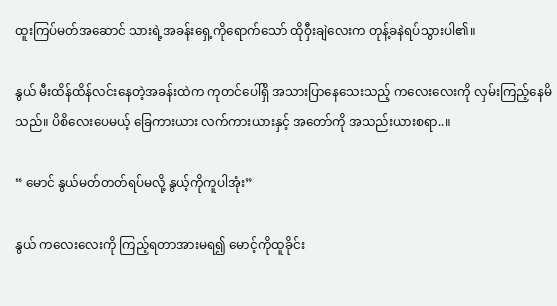ထူးကြပ်မတ်အဆောင် သားရဲ့အခန်းရှေ့ကိုရောက်သော် ထိုဝှီးချဲလေးက တုန့်ခနဲရပ်သွားပါ၏။

နွယ် မီးထိန်ထိန်လင်းနေတဲ့အခန်းထဲက ကုတင်ပေါ်ရှိ အသားပြာနေသေးသည့် ကလေးလေးကို လှမ်းကြည့်နေမိသည်။ ပိစိလေးပေမယ့် ခြေကားယား လက်ကားယားနှင့် အတော်ကို အသည်းယားစရာ..။

“ မောင် နွယ်မတ်တတ်ရပ်မလို့ နွယ့်ကိုကူပါအုံး”

နွယ် ကလေးလေးကို ကြည့်ရတာအားမရ၍ မောင့်ကိုထူခိုင်း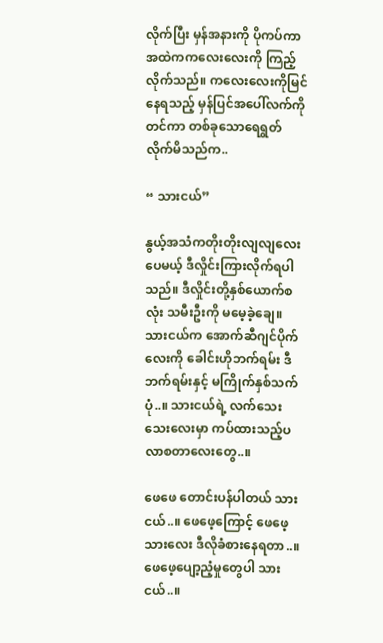လိုက်ပြီး မှန်အနားကို ပိုကပ်ကာ အထဲက‌ကလေးလေးကို ကြည့်လိုက်သည်။ ကလေးလေးကိုမြင်နေရသည့် မှန်ပြင်အပေါ်လက်ကိုတင်ကာ တစ်ခုသောရေရွတ်လိုက်မိသည်က..

“ သားငယ်”

နွယ့်အသံကတိုးတိုးလျလျလေးပေမယ့် ဒီလှိုင်းကြားလိုက်ရပါသည်။ ဒီလှိုင်းတို့နှစ်ယောက်စလုံး သမီးဦးကို မမေ့ခဲ့ချေ။
သားငယ်က ‌အောက်ဆီဂျင်ပိုက်လေးကို ခေါင်းဟိုဘက်ရမ်း ဒီဘက်ရမ်းနှင့် မကြိုက်နှစ်သက်ပုံ..။ သားငယ်ရဲ့ လက်သေးသေးလေးမှာ ကပ်ထားသည့်ပလာစတာလေးတွေ..။

ဖေဖေ တောင်းပန်ပါတယ် သားငယ်..။ ဖေဖေ့ကြောင့် ဖေဖေ့သားလေး ဒီလိုခံစားနေရတာ..။ ဖေဖေ့ပျော့ညံ့မှုတွေပါ သားငယ်..။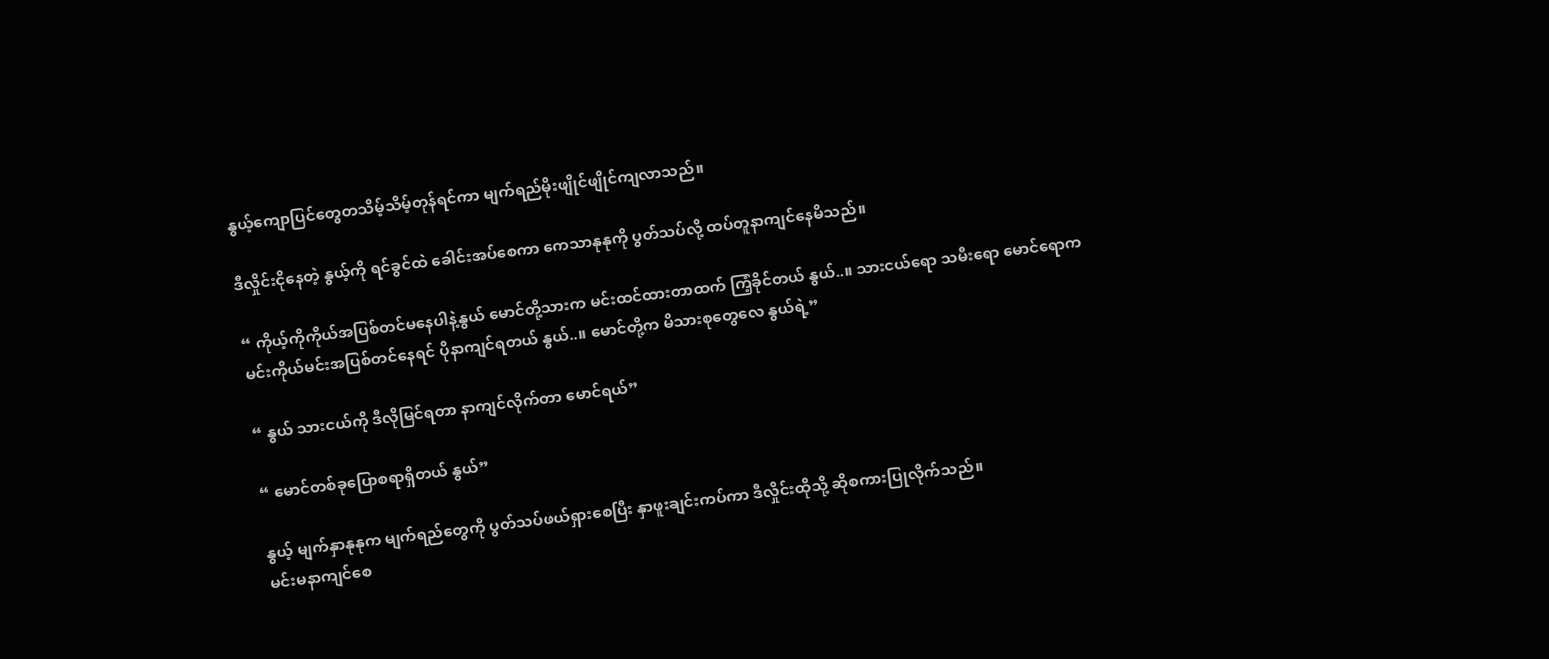နွယ့်ကျောပြင်တွေတသိမ့်သိမ့်တုန်ရင်ကာ မျက်ရည်မိုးဖျိုင်ဖျိုင်ကျလာသည်။

ဒီလှိုင်း‌ငိုနေတဲ့ နွယ့်ကို ရင်ခွင်ထဲ ခေါင်းအပ်စေကာ ကေသာနုနုကို ပွတ်သပ်လို့ ထပ်တူနာကျင်နေမိသည်။

“ ကိုယ့်ကိုကိုယ်အပြစ်တင်မနေပါနဲ့နွယ် မောင်တို့သားက မင်းထင်ထားတာထက် ကြံ့ခိုင်တယ် နွယ်..။ သားငယ်ရော သမီးရော မောင်ရောက မင်းကိုယ်မင်းအပြစ်တင်နေရင် ပိုနာကျင်ရတယ် နွယ်..။ မောင်တို့က မိသားစုတွေလေ နွယ်ရဲ့”

“ နွယ် သားငယ်ကို ဒီလိုမြင်ရတာ နာကျင်လိုက်တာ မောင်ရယ်”

“ မောင်တစ်ခုပြောစရာရှိတယ် နွယ်”

နွယ့် မျက်နှာနုနုက မျက်ရည်တွေကို ပွတ်သပ်ဖယ်ရှားစေပြီး နှာဖူးချင်းကပ်ကာ ဒီလှိုင်းထိုသို့ ဆိုစကားပြုလိုက်သည်။
မင်းမနာကျင်စေ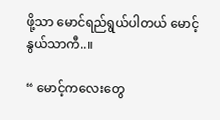ဖို့သာ မောင်ရည်ရွယ်ပါတယ် မောင့်နွယ်သာကီ..။

“ မောင့်ကလေးတွေ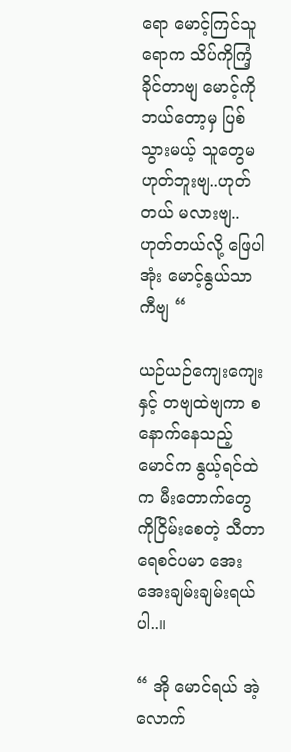ရော မောင့်ကြင်သူရောက သိပ်ကိုကြံ့ခိုင်တာဗျ မောင့်ကိုဘယ်တော့မှ ပြစ်သွားမယ့် သူတွေမဟုတ်ဘူးဗျ..ဟုတ်တယ် မလားဗျ..ဟုတ်တယ်လို့ ဖြေပါအုံး မောင့်နွယ်သာကီဗျ “

ယဉ်ယဉ်ကျေးကျေးနှင့် တဗျထဲဗျကာ စနောက်နေသည့် မောင်က နွယ့်ရင်ထဲက မီးတောက်တွေကိုငြိမ်းစေတဲ့ သီတာရေစင်ပမာ အေးအေးချမ်းချမ်းရယ်ပါ..။

“ အို မောင်ရယ် အဲ့လောက်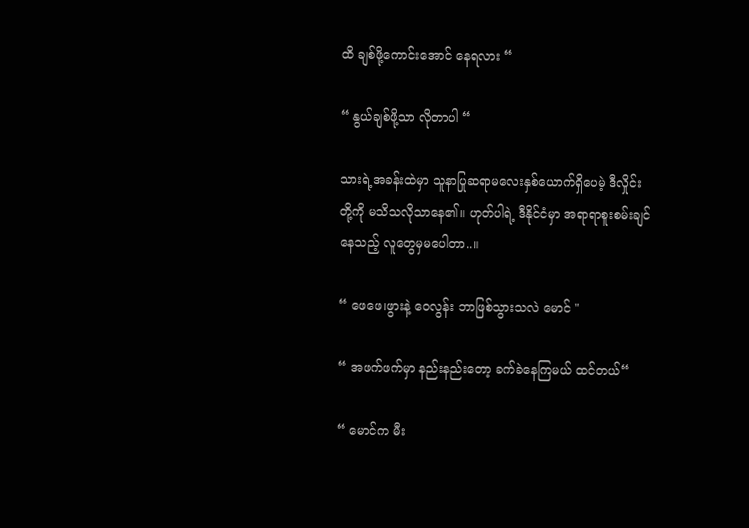ထိ ချစ်ဖို့ကောင်းအောင် နေရလား “

“ နွယ်ချစ်ဖို့သာ လိုတာပါ “

သားရဲ့အခန်းထဲမှာ သူနာပြုဆရာမလေးနှစ်ယောက်ရှိပေမဲ့ ဒီလှိုင်းတို့ကို မသိသလိုသာနေ၏။ ဟုတ်ပါရဲ့ ဒီနိုင်ငံမှာ အရာရာစူးစမ်းချင်နေသည့် လူတွေမှမပေါတာ..။

“ ဖေဖေ၊ဖွားနဲ့ ဝေလွန်း ဘာဖြစ်သွားသလဲ မောင် "

“ အဖက်ဖက်မှာ နည်းနည်းတော့ ခက်ခဲနေကြမယ် ထင်တယ်“

“ မောင်က မီး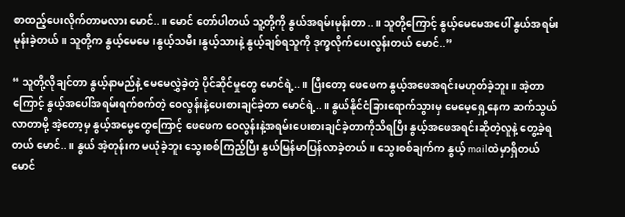စာထည့်ပေးလိုက်တာမလား မောင်..။ မောင် တော်ပါတယ် သူ့တို့ကို နွယ်အရမ်းမုန်းတာ..။ သူတို့ကြောင့် နွယ့်မေမေအပေါ် နွယ်အရမ်းမုန်းခဲ့တယ်။ သူတို့က နွယ့်မေမေ၊နွယ့်သမီး၊နွယ့်သားနဲ့ နွယ့်ချစ်ရသူကို ဒုက္ခလိုက်ပေးလွန်းတယ် မောင်..”

“ သူတို့လိုချင်တာ နွယ့်နာမည်နဲ့ မေမေလွှဲခဲ့တဲ့ ပိုင်ဆိုင်မှုတွေ မောင်ရဲ့..။ ပြီးတော့ ဖေဖေက နွယ့်အဖေအရင်းမဟုတ်ခဲ့ဘူး။ အဲ့တာကြောင့် နွယ့်အပေါ်အရမ်းရက်စက်တဲ့ ဝေလွန်းနဲ့ပေးစားချင်ခဲ့တာ မောင်ရဲ့..။ နွယ်နိုင်ငံခြားရောက်သွားမှ မေမေ့ရှေ့နေက ဆက်သွယ်လာတာမို့ အဲ့တော့မှ နွယ့်အမွေတွေကြောင့် ဖေဖေက ဝေလွန်းနဲ့အရမ်းပေးစားချင်ခဲ့တာကိုသိရပြီး နွယ့်အဖေအရင်းဆိုတဲ့လူနဲ့ တွေ့ခဲ့ရတယ် မောင်..။ နွယ် အဲ့တုန်းက မယုံခဲ့ဘူး သွေးစစ်ကြည့်ပြီး နွယ်မြန်မာပြန်လာခဲ့တယ်။ သွေးစစ်ချက်က နွယ့် mailထဲမှာရှိတယ် မောင်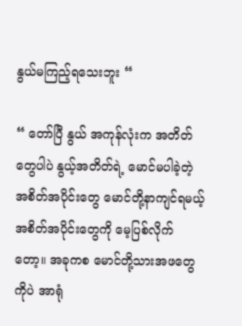နွယ်မကြည့်ရသေးဘူး “

“ တော်ပြီ နွယ် အကုန်လုံးက အတိတ်တွေပါပဲ နွယ့်အတိတ်ရဲ့ မောင်မပါခဲ့တဲ့ အစိတ်အပိုင်းတွေ မောင်တို့နာကျင်ရမယ့် အစိတ်အပိုင်းတွေကို မေ့ပြစ်လိုက်တော့။ အခုကစ မောင်တို့သားအဖတွေကိုပဲ အာရုံ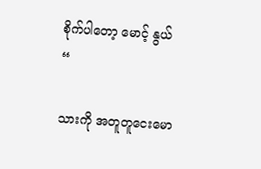စိုက်ပါတော့ မောင့် နွယ် “

သားကို အတူတူငေးမော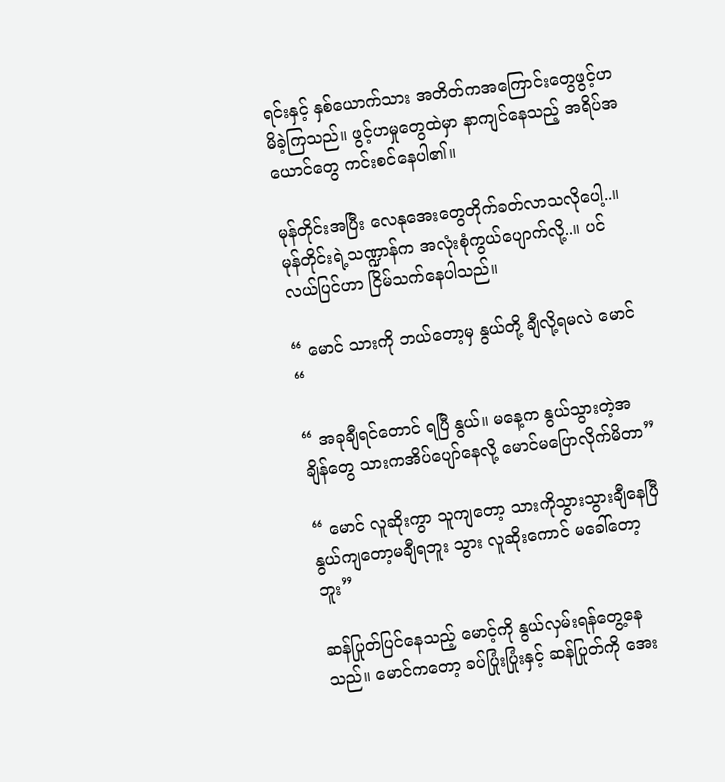ရင်းနှင့် နှစ်ယောက်သား အတိတ်ကအကြောင်းတွေဖွင့်ဟမိခဲ့ကြသည်။ ဖွင့်ဟမှုတွေထဲမှာ နာကျင်နေသည့် အရိပ်အယောင်တွေ ကင်းစင်နေပါ၏။

မုန်တိုင်းအပြီး လေနုအေးတွေတိုက်ခတ်လာသလိုပေါ့..။ မုန်တိုင်းရဲ့သဏ္ဍာန်က အလုံးစုံကွယ်ပျောက်လို့..။ ပင်လယ်ပြင်ဟာ ငြိမ်သက်နေပါသည်။

“ မောင် သားကို ဘယ်တော့မှ နွယ်တို့ ချီလို့ရမလဲ မောင် “

“ အခုချီရင်တောင် ရပြီ နွယ်။ မနေ့က နွယ်သွားတဲ့အချိန်တွေ သားကအိပ်ပျော်နေလို့ မောင်မပြောလိုက်မိတာ”

“ မောင် လူဆိုးကွာ သူကျတော့ သားကိုသွားသွားချီနေပြီ နွယ်ကျတော့မချီရဘူး သွား လူဆိုးကောင် မခေါ်တော့ဘူး”

ဆန်ပြုတ်ပြင်နေသည့် မောင့်ကို နွယ်လှမ်းရန်တွေ့နေသည်။ မောင်ကတော့ ခပ်ပြုံးပြုံးနှင့် ဆန်ပြုတ်‌ကို အေး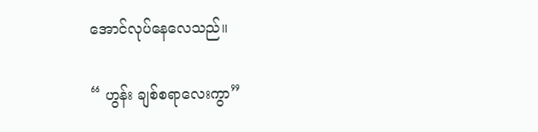အောင်လုပ်နေလေသည်။

“ ဟွန်း ချစ်စရာလေးကွာ”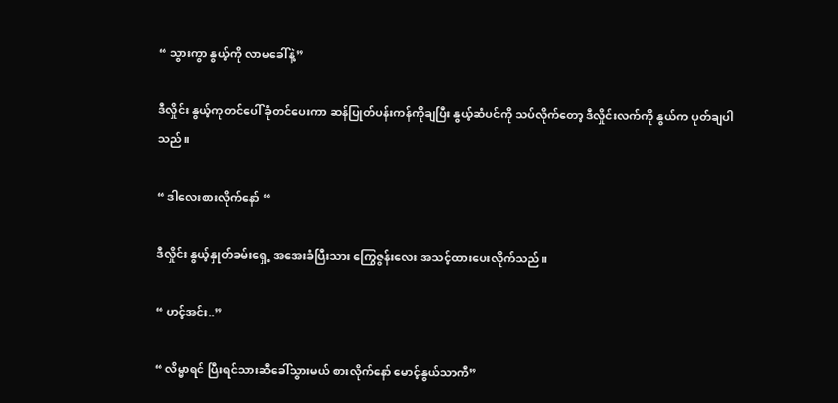“ သွားကွာ နွယ့်ကို လာ‌မခေါ်နဲ့”

ဒီလှိုင်း နွယ့်ကုတင်ပေါ် ခုံတင်ပေးကာ ဆန်ပြုတ်ပန်းကန်ကိုချပြီး နွယ့်ဆံပင်ကို သပ်လိုက်တော့ ဒီလှိုင်းလက်ကို နွယ်က ပုတ်ချပါသည်။

“ ဒါလေးစားလိုက်နော် “

ဒီလှိုင်း နွယ့်နှုတ်ခမ်းရှေ့ အအေးခံပြီးသား ကြွေဇွန်းလေး အသင့်ထားပေးလိုက်သည်။

“ ဟင့်အင်း..”

“ လိမ္မာရင် ပြီးရင်သားဆီခေါ်သွားမယ် စားလိုက်နော် မောင့်နွယ်သာကီ”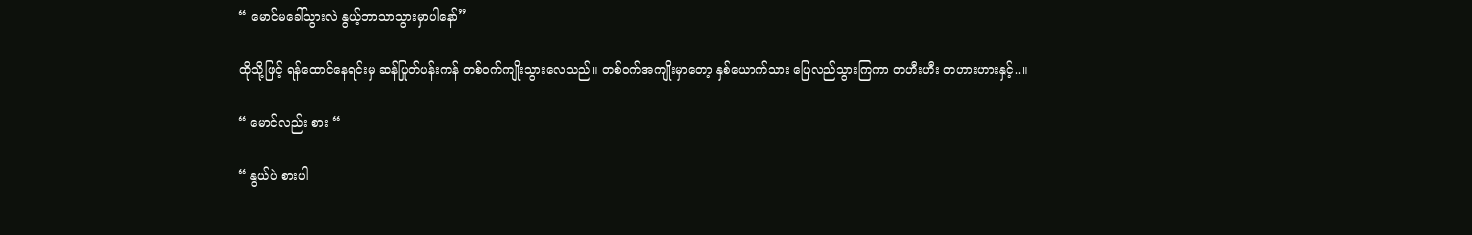“ မောင်မခေါ်သွားလဲ နွယ့်ဘာသာသွားမှာပါနော်”

ထိုသို့ဖြင့် ရန်ထောင်နေရင်းမှ ဆန်ပြုတ်ပန်းကန် တစ်ဝက်ကျိုးသွားလေသည်။ တစ်ဝက်အကျိုးမှာတော့ နှစ်ယောက်သား ပြေလည်သွားကြကာ တဟီးဟီး တဟားဟားနှင့်..။

“ မောင်လည်း စား “

“ နွယ်ပဲ စားပါ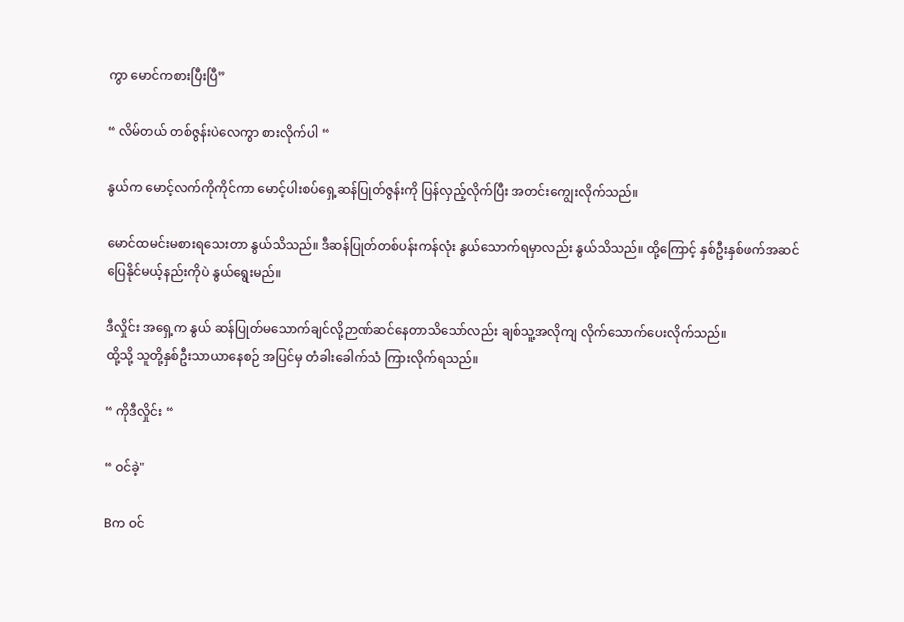ကွာ မောင်ကစားပြီးပြီ”

“ လိမ်တယ် တစ်ဇွန်းပဲလေကွာ စားလိုက်ပါ “

နွယ်က မောင့်လက်ကိုကိုင်ကာ မောင့်ပါးစပ်ရှေ့ဆန်ပြုတ်ဇွန်းကို ပြန်လှည့်လိုက်ပြီး အတင်းကျွေးလိုက်သည်။

မောင်ထမင်းမစားရသေးတာ နွယ်သိသည်။ ဒီဆန်ပြုတ်တစ်ပန်းကန်လုံး နွယ်သောက်ရမှာလည်း နွယ်သိသည်။ ထို့ကြောင့် နှစ်ဦးနှစ်ဖက်အဆင်ပြေနိုင်မယ့်နည်းကိုပဲ နွယ်ရွေးမည်။

ဒီလှိုင်း အရှေ့က နွယ် ဆန်ပြုတ်မသောက်ချင်လို့ဉာဏ်ဆင်နေတာသိသော်လည်း ချစ်သူ့အလိုကျ လိုက်သောက်ပေးလိုက်သည်။
ထို့သို့ သူတို့နှစ်ဦးသာယာနေစဉ် အပြင်မှ တံခါးခေါက်သံ ကြားလိုက်ရသည်။

“ ကိုဒီလှိုင်း “

“ ဝင်ခဲ့"

Bက ဝင်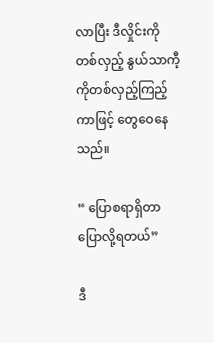လာပြီး ဒီလှိုင်းကိုတစ်လှည့် နွယ်သာကီ့ကိုတစ်လှည့်ကြည့်ကာဖြင့် တွေဝေနေသည်။

“ ပြောစရာရှိတာ ပြောလို့ရတယ်”

ဒီ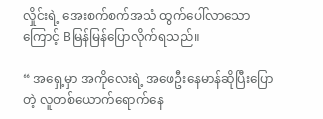လှိုင်းရဲ့ အေးစက်စက်အသံ ထွက်ပေါ်လာသောကြောင့် Bမြန်မြန်ပြောလိုက်ရသည်။

“ အရှေ့မှာ အကိုလေးရဲ့ အဖေဦးနေမာန်ဆိုပြီးပြောတဲ့ လူတစ်ယောက်ရောက်နေ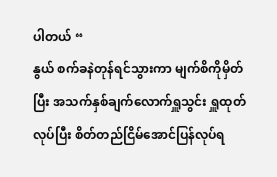ပါတယ် “
နွယ် စက်ခနဲတုန်ရင်သွားကာ မျက်စိကိုမှိတ်ပြီး အသက်နှစ်ချက်လောက်ရှူသွင်း ရှူထုတ်လုပ်ပြီး စိတ်တည်ငြိမ်အောင်ပြန်လုပ်ရ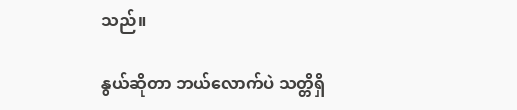သည်။

နွယ်ဆိုတာ ဘယ်လောက်ပဲ သတ္တိရှိ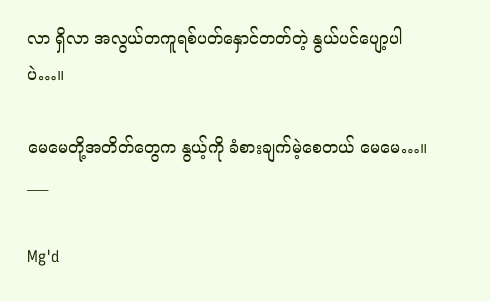လာ ရှိလာ အလွယ်တကူရစ်ပတ်နှောင်တတ်တဲ့ နွယ်ပင်ပျော့ပါပဲ…။

မေမေတို့အတိတ်တွေက နွယ့်ကို ‌ခံစားချက်မဲ့စေတယ် မေမေ…။
___

Mg'd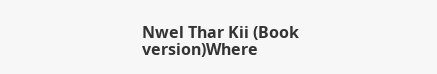Nwel Thar Kii (Book version)Where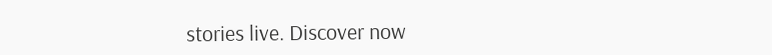stories live. Discover now